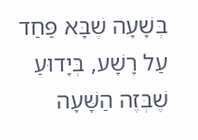בְּשָׁעָה שֶׁבָּא פַּחַד עַל רָשָׁע, בְּיָדוּעַ שֶׁבְּזֶה הַשָּׁעָה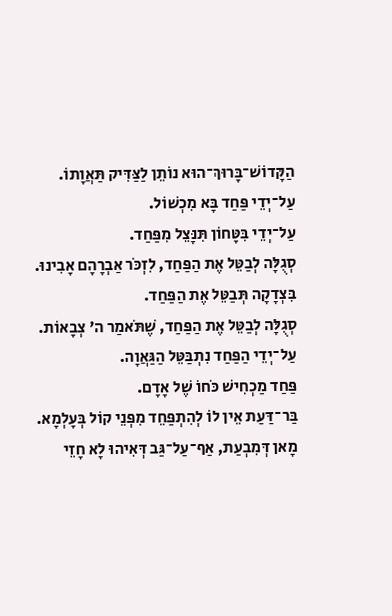הַקָּדוֹשׁ־בָּרוּךְ־הוּא נוֹתֵן לַצַּדִּיק תַּאֲוָתוֹ.
עַל־יְדֵי פַּחַד בָּא מִכְשׁוֹל.
עַל־יְדֵי בִּטָּחוֹן תִּנָּצֵל מִפַּחַד.
סְגֻלָּה לְבַטֵּל אֶת הַפַּחַד, לִזְכֹּר אַבְרָהָם אָבִינוּ.
בִּצְדָקָה תְּבַטֵּל אֶת הַפַּחַד.
סְגֻלָּה לְבַטֵּל אֶת הַפַּחַד, שֶׁתֹּאמַר ה' צְבָאוֹת.
עַל־יְדֵי הַפַּחַד נִתְבַּטֵּל הַגַּאֲוָה.
פַּחַד מַכְחִישׁ כֹּחוֹ שֶׁל אָדָם.
בַּר־דַּעַת אֵין לוֹ לְהִתְפַּחֵד מִפְּנֵי קוֹל בְּעָלְמָא.
מָאן דְּמִבְעַת, אַף־עַל־גַּב דְּאִיהוּ לָא חָזֵי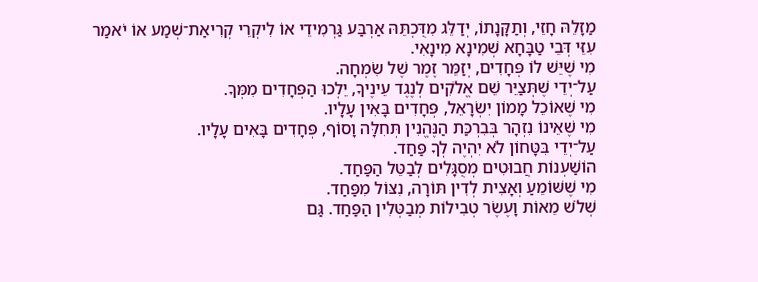מַזָלֵהּ חָזֵי, וְתַקָּנָתוֹ, יְדַלֵּג מִדֻּכְתֵּהּ אַרְבַּע גַּרְמִידֵי אוֹ לִיקְרֵי קְרִיאַת־שְׁמַע אוֹ יֹאמַר עִזֵּי דְּבֵי טַבָּחָא שְׁמִינָא מִינָאִי.
מִי שֶׁיֵּשׁ לוֹ פְּחָדִים, יְזַמֵּר זֶמֶר שֶׁל שִׂמְחָה.
עַל־יְדֵי שֶׁתְּצַיֵּר שֵׁם אֱלֹקִים לְנֶגֶד עֵינֶיךָ, יֵלְכוּ הַפְּחָדִים מִמְּךָ.
מִי שֶׁאוֹכֵל מָמוֹן יִשְׂרָאֵל, פְּחָדִים בָּאִין עָלָיו.
מִי שֶׁאֵינוֹ נִזְהָר בְּבִרְכַּת הַנֶּהֱנִין תְּחִלָּה וָסוֹף, פְּחָדִים בָּאִים עָלָיו.
עַל־יְדֵי בִּטָּחוֹן לֹא יִהְיֶה לְךָ פַּחַד.
הוֹשַׁעְנוֹת חֲבוּטִים מְסֻגָּלִים לְבַטֵּל הַפַּחַד.
מִי שֶׁשּׁוֹמֵעַ וְאָצִית לְדִין תּוֹרָה, נִצּוֹל מִפַּחַד.
שְׁלֹשׁ מֵאוֹת וָעֶשֶׂר טְבִילוֹת מְבַטְּלִין הַפַּחַד. גַּם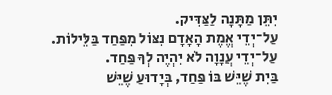יִתֵּן מַתָּנָה לַצַּדִּיק.
עַל־יְדֵי אֱמֶת הָאָדָם נִצּוֹל מִפַּחַד בַּלֵּילוֹת.
עַל־יְדֵי עֲנָוָה לֹא יִהְיֶה לְךָ פַּחַד.
בַּיִת שֶׁיֵּשׁ בּוֹ פַּחַד, בְּיָדוּעַ שֶׁיֵּשׁ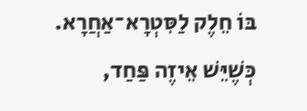בּוֹ חֵלֶק לַסִּטְרָא־אַחֲרָא.
כְּשֶׁיֵּשׁ אֵיזֶה פַּחַד,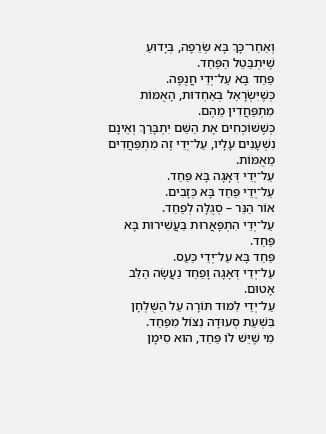וְאַחַר־כָּךְ בָּא שְׂרֵפָה, בְּיָדוּעַ שֶׁיִּתְבַּטֵל הַפַּחַד.
פַּחַד בָּא עַל־יְדֵי חֲנֻפָּה.
כְּשֶׁיִּשְׂרָאֵל בְּאַחְדוּת, הָאֻמּוֹת מִתְפַּחֲדִין מֵהֶם.
כְּשֶׁשּׁוֹכְחִים אֶת הַשֵּׁם יִתְבָּרַךְ וְאֵינָם נִשְׁעָנִים עָלָיו, עַל־יְדֵי זֶה מִתְפַּחֲדִים מֵאֻמּוֹת.
עַל־יְדֵי דְּאָגָה בָּא פַּחַד.
עַל־יְדֵי פַּחַד בָּא כְּזָבִים.
אוֹר הַנֵּר – סְגֻלָּה לְפַחַד.
עַל־יְדֵי הִתְפָּאֲרוּת בַּעֲשִׁירוּת בָּא פַּחַד.
פַּחַד בָּא עַל־יְדֵי כַּעַס.
עַל־יְדֵי דְּאָגָה וָפַחַד נַעֲשָׂה הַלֵּב אָטוּם.
עַל־יְדֵי לִמּוּד תּוֹרָה עַל הַשֻּׁלְחָן בִּשְׁעַת סְעוּדָה נִצּוֹל מִפַּחַד.
מִי שֶׁיֵּשׁ לוֹ פַּחַד, הוּא סִימָן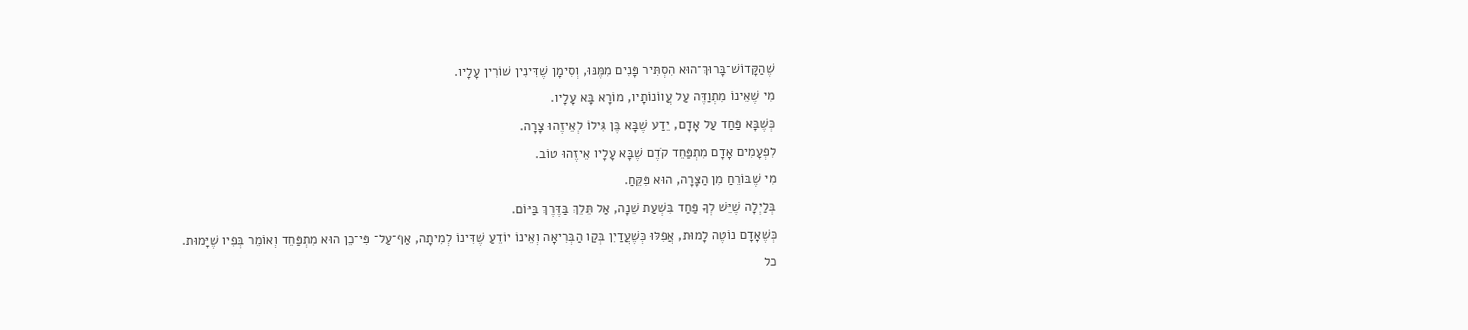שֶׁהַקָּדוֹשׁ־בָּרוּךְ־הוּא הִסְתִּיר פָּנִים מִמֶּנּוּ, וְסִימָן שֶׁדִּינִין שׁוֹרִין עָלָיו.
מִי שֶׁאֵינוֹ מִתְוַדֶּה עַל עֲווֹנוֹתָיו, מוֹרָא בָּא עָלָיו.
כְּשֶׁבָּא פַּחַד עַל אָדָם, יֵדַע שֶׁבָּא בֶּן גִּילוֹ לְאֵיזֶהוּ צָרָה.
לִפְעָמִים אָדָם מִתְפַּחֵד קֹדֶם שֶׁבָּא עָלָיו אֵיזֶהוּ טוֹב.
מִי שֶׁבּוֹרֵחַ מִן הַצָּרָה, הוּא פִּקֵּחַ.
בְּלַיְלָה שֶׁיֵּשׁ לְךָ פַּחַד בִּשְׁעַת שֵׁנָה, אַל תֵּלֵךְ בַּדֶּרֶךְ בַּיּוֹם.
כְּשֶׁאָדָם נוֹטֶה לָמוּת, אֲפִלּוּ כְּשֶׁעֲדַיִן בְּקַו הַבְּרִיאָה וְאֵינוֹ יוֹדֵעַ שֶׁדִּינוֹ לְמִיתָה, אַף־עַל־ פִּי־כֵן הוּא מִתְפַּחֵד וְאוֹמֵר בְּפִיו שֶׁיָּמוּת.
כל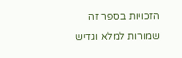הזכויות בספר זה שמורות למלא וגדיש